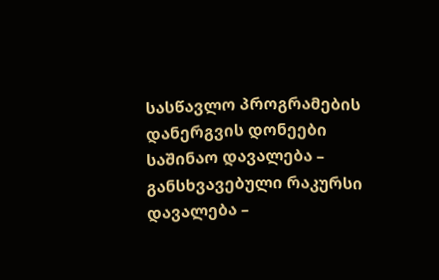სასწავლო პროგრამების დანერგვის დონეები
საშინაო დავალება – განსხვავებული რაკურსი
დავალება –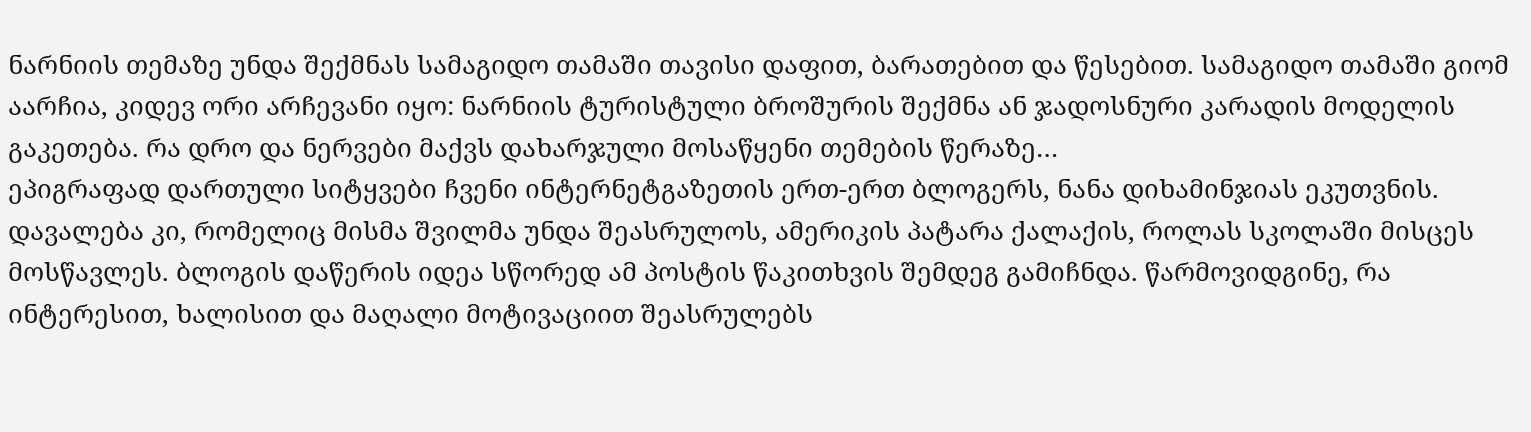ნარნიის თემაზე უნდა შექმნას სამაგიდო თამაში თავისი დაფით, ბარათებით და წესებით. სამაგიდო თამაში გიომ აარჩია, კიდევ ორი არჩევანი იყო: ნარნიის ტურისტული ბროშურის შექმნა ან ჯადოსნური კარადის მოდელის გაკეთება. რა დრო და ნერვები მაქვს დახარჯული მოსაწყენი თემების წერაზე…
ეპიგრაფად დართული სიტყვები ჩვენი ინტერნეტგაზეთის ერთ-ერთ ბლოგერს, ნანა დიხამინჯიას ეკუთვნის. დავალება კი, რომელიც მისმა შვილმა უნდა შეასრულოს, ამერიკის პატარა ქალაქის, როლას სკოლაში მისცეს მოსწავლეს. ბლოგის დაწერის იდეა სწორედ ამ პოსტის წაკითხვის შემდეგ გამიჩნდა. წარმოვიდგინე, რა ინტერესით, ხალისით და მაღალი მოტივაციით შეასრულებს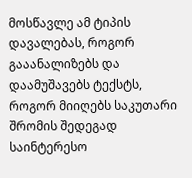მოსწავლე ამ ტიპის დავალებას, როგორ გააანალიზებს და დაამუშავებს ტექსტს, როგორ მიიღებს საკუთარი შრომის შედეგად საინტერესო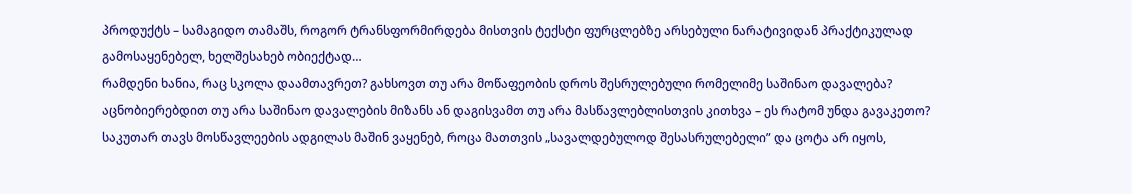პროდუქტს – სამაგიდო თამაშს, როგორ ტრანსფორმირდება მისთვის ტექსტი ფურცლებზე არსებული ნარატივიდან პრაქტიკულად გამოსაყენებელ, ხელშესახებ ობიექტად…
რამდენი ხანია, რაც სკოლა დაამთავრეთ? გახსოვთ თუ არა მოწაფეობის დროს შესრულებული რომელიმე საშინაო დავალება? აცნობიერებდით თუ არა საშინაო დავალების მიზანს ან დაგისვამთ თუ არა მასწავლებლისთვის კითხვა – ეს რატომ უნდა გავაკეთო?
საკუთარ თავს მოსწავლეების ადგილას მაშინ ვაყენებ, როცა მათთვის „სავალდებულოდ შესასრულებელი” და ცოტა არ იყოს,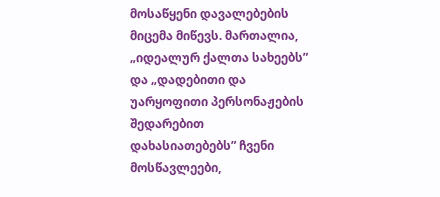მოსაწყენი დავალებების მიცემა მიწევს. მართალია, „იდეალურ ქალთა სახეებს” და „დადებითი და უარყოფითი პერსონაჟების შედარებით დახასიათებებს” ჩვენი მოსწავლეები,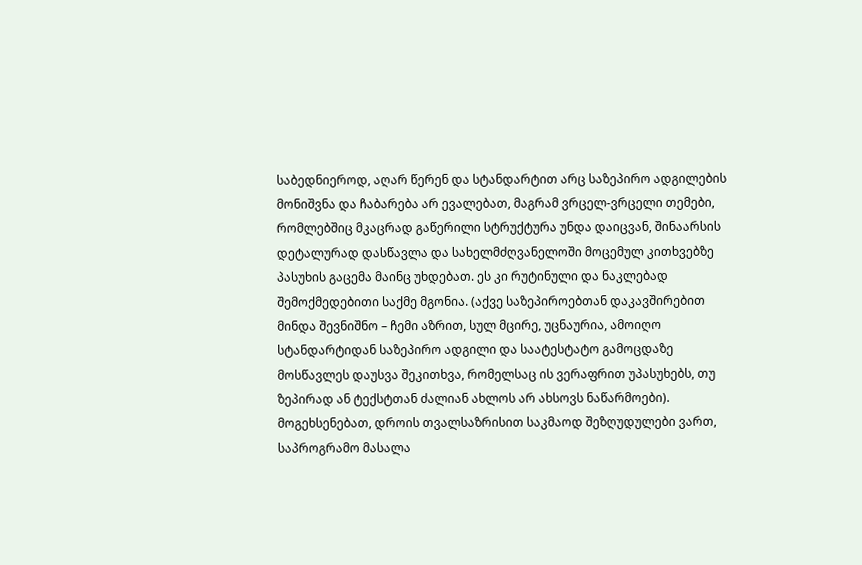საბედნიეროდ, აღარ წერენ და სტანდარტით არც საზეპირო ადგილების მონიშვნა და ჩაბარება არ ევალებათ, მაგრამ ვრცელ-ვრცელი თემები, რომლებშიც მკაცრად გაწერილი სტრუქტურა უნდა დაიცვან, შინაარსის დეტალურად დასწავლა და სახელმძღვანელოში მოცემულ კითხვებზე პასუხის გაცემა მაინც უხდებათ. ეს კი რუტინული და ნაკლებად შემოქმედებითი საქმე მგონია. (აქვე საზეპიროებთან დაკავშირებით მინდა შევნიშნო – ჩემი აზრით, სულ მცირე, უცნაურია, ამოიღო სტანდარტიდან საზეპირო ადგილი და საატესტატო გამოცდაზე მოსწავლეს დაუსვა შეკითხვა, რომელსაც ის ვერაფრით უპასუხებს, თუ ზეპირად ან ტექსტთან ძალიან ახლოს არ ახსოვს ნაწარმოები).
მოგეხსენებათ, დროის თვალსაზრისით საკმაოდ შეზღუდულები ვართ, საპროგრამო მასალა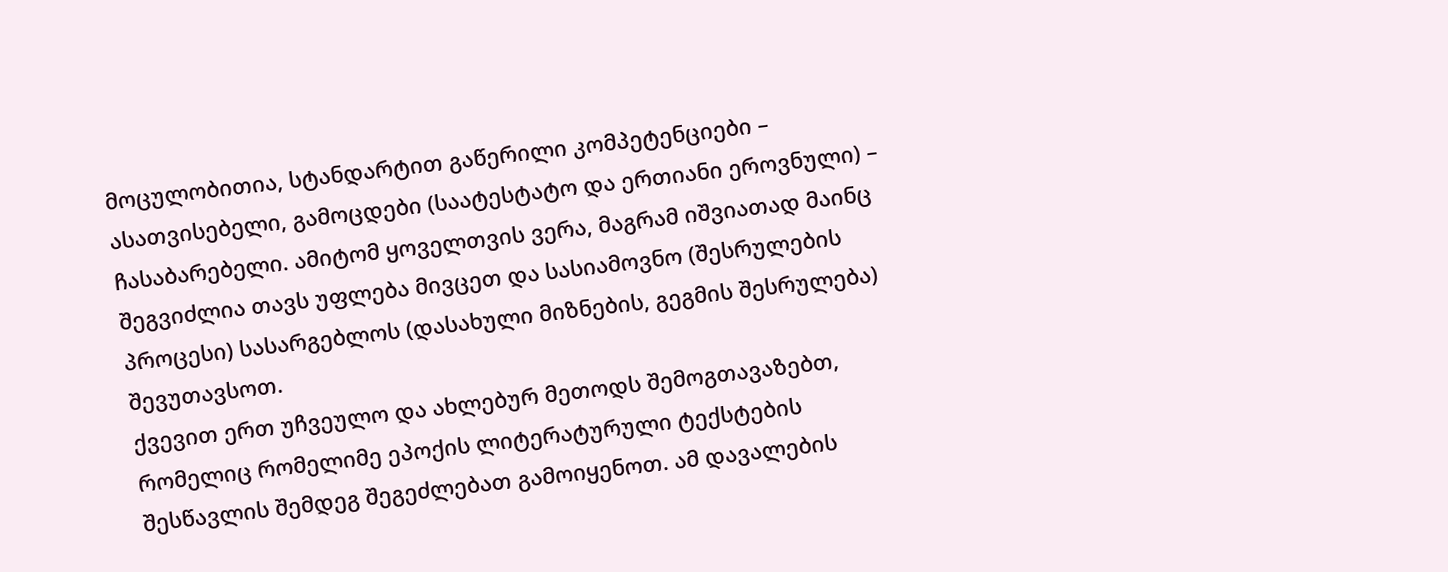მოცულობითია, სტანდარტით გაწერილი კომპეტენციები – ასათვისებელი, გამოცდები (საატესტატო და ერთიანი ეროვნული) – ჩასაბარებელი. ამიტომ ყოველთვის ვერა, მაგრამ იშვიათად მაინც შეგვიძლია თავს უფლება მივცეთ და სასიამოვნო (შესრულების პროცესი) სასარგებლოს (დასახული მიზნების, გეგმის შესრულება) შევუთავსოთ.
ქვევით ერთ უჩვეულო და ახლებურ მეთოდს შემოგთავაზებთ, რომელიც რომელიმე ეპოქის ლიტერატურული ტექსტების შესწავლის შემდეგ შეგეძლებათ გამოიყენოთ. ამ დავალების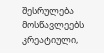შესრულება მოსწავლეებს კრეატიული,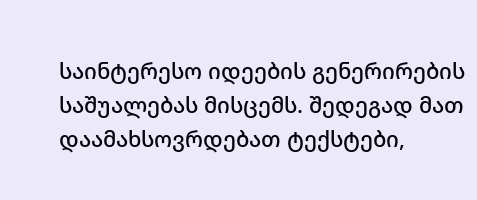საინტერესო იდეების გენერირების საშუალებას მისცემს. შედეგად მათ დაამახსოვრდებათ ტექსტები,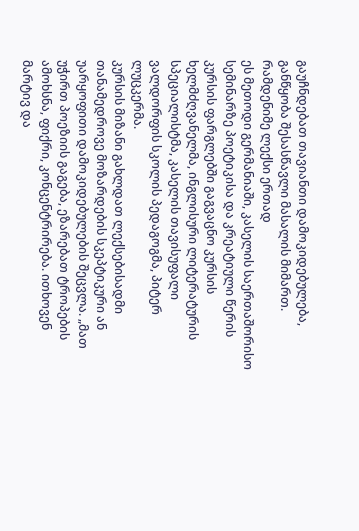გაუჩნდებათ თავიანთი დამოკიდებულება, განწყობა შესასწავლი მასალის მიმართ.
რამდენიმე ლექსი ერთად
ეს მეთოდი გერმანიაში, კასელის საერთაშორისო სემინარზე პოეტიკისა და კრეატიული წერის კურსის ფარგლებში გაგვაცნო კურსის ხელმძღვანელმა, ინგლისური ლიტერატურის სპეციალისტმა, კასელის თავისუფალი ვალდორფის სკოლის პედაგოგმა, პიტერ ლუცკერმა.
კურსის მიზანი გახლდათ ლექსებისადმი თანამედროვე მოზარდების სკეპტიკური ან უარყოფითი დამოკიდებულების შეცვლა. „მათ უჭირთ პოეზიის გაგება, ეზარებათ ტროპების ამოხსნა, ფიქრი, კონცენტრირება. ითხოვენ მარტივ და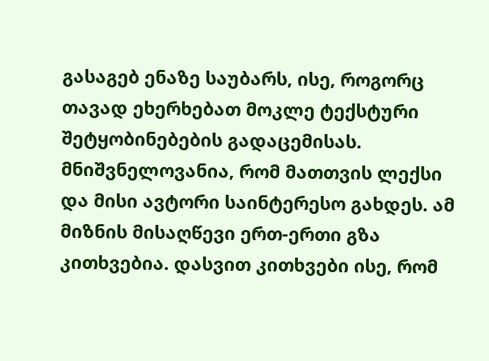გასაგებ ენაზე საუბარს, ისე, როგორც თავად ეხერხებათ მოკლე ტექსტური შეტყობინებების გადაცემისას. მნიშვნელოვანია, რომ მათთვის ლექსი და მისი ავტორი საინტერესო გახდეს. ამ მიზნის მისაღწევი ერთ-ერთი გზა კითხვებია. დასვით კითხვები ისე, რომ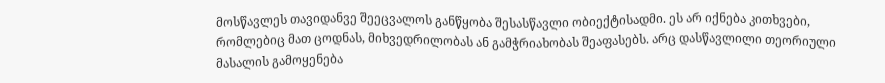მოსწავლეს თავიდანვე შეეცვალოს განწყობა შესასწავლი ობიექტისადმი. ეს არ იქნება კითხვები, რომლებიც მათ ცოდნას, მიხვედრილობას ან გამჭრიახობას შეაფასებს. არც დასწავლილი თეორიული მასალის გამოყენება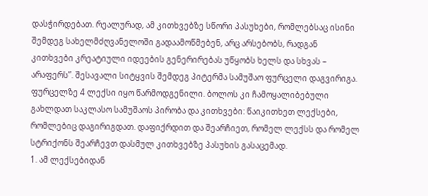დასჭირდებათ. რეალურად, ამ კითხვებზე სწორი პასუხები, რომლებსაც ისინი შემდეგ სახელმძღვანელოში გადაამოწმებენ, არც არსებობს, რადგან კითხვები კრეატიული იდეების გენერირებას უწყობს ხელს და სხვას – არაფერს”. შესავალი სიტყვის შემდეგ პიტერმა სამუშაო ფურცელი დაგვირიგა. ფურცელზე 4 ლექსი იყო წარმოდგენილი. ბოლოს კი ჩამოყალიბებული გახლდათ საკლასო სამუშაოს პირობა და კითხვები: წაიკითხეთ ლექსები, რომლებიც დაგირიგდათ. დაფიქრდით და შეარჩიეთ, რომელ ლექსს და რომელ სტრიქონს შეარჩევთ დასმულ კითხვებზე პასუხის გასაცემად.
1. ამ ლექსებიდან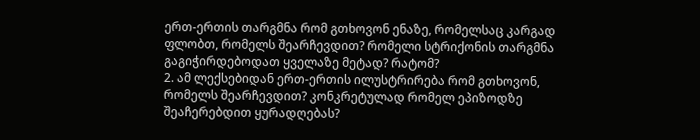ერთ-ერთის თარგმნა რომ გთხოვონ ენაზე, რომელსაც კარგად ფლობთ, რომელს შეარჩევდით? რომელი სტრიქონის თარგმნა გაგიჭირდებოდათ ყველაზე მეტად? რატომ?
2. ამ ლექსებიდან ერთ-ერთის ილუსტრირება რომ გთხოვონ, რომელს შეარჩევდით? კონკრეტულად რომელ ეპიზოდზე შეაჩერებდით ყურადღებას?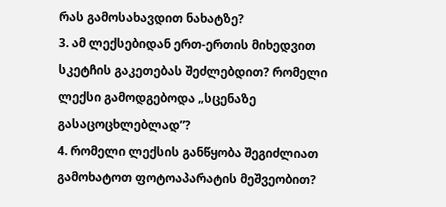რას გამოსახავდით ნახატზე?
3. ამ ლექსებიდან ერთ-ერთის მიხედვით სკეტჩის გაკეთებას შეძლებდით? რომელი ლექსი გამოდგებოდა „სცენაზე გასაცოცხლებლად”?
4. რომელი ლექსის განწყობა შეგიძლიათ გამოხატოთ ფოტოაპარატის მეშვეობით?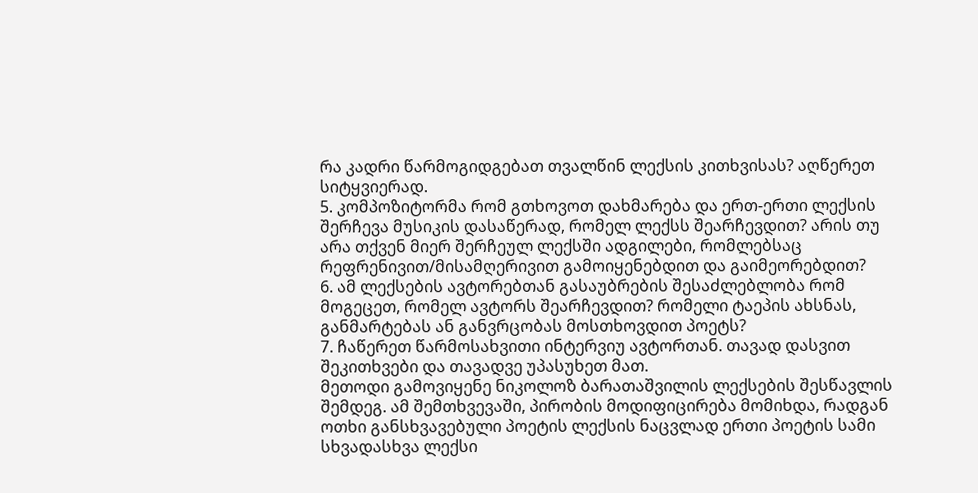რა კადრი წარმოგიდგებათ თვალწინ ლექსის კითხვისას? აღწერეთ სიტყვიერად.
5. კომპოზიტორმა რომ გთხოვოთ დახმარება და ერთ-ერთი ლექსის შერჩევა მუსიკის დასაწერად, რომელ ლექსს შეარჩევდით? არის თუ არა თქვენ მიერ შერჩეულ ლექსში ადგილები, რომლებსაც რეფრენივით/მისამღერივით გამოიყენებდით და გაიმეორებდით?
6. ამ ლექსების ავტორებთან გასაუბრების შესაძლებლობა რომ მოგეცეთ, რომელ ავტორს შეარჩევდით? რომელი ტაეპის ახსნას, განმარტებას ან განვრცობას მოსთხოვდით პოეტს?
7. ჩაწერეთ წარმოსახვითი ინტერვიუ ავტორთან. თავად დასვით შეკითხვები და თავადვე უპასუხეთ მათ.
მეთოდი გამოვიყენე ნიკოლოზ ბარათაშვილის ლექსების შესწავლის შემდეგ. ამ შემთხვევაში, პირობის მოდიფიცირება მომიხდა, რადგან ოთხი განსხვავებული პოეტის ლექსის ნაცვლად ერთი პოეტის სამი სხვადასხვა ლექსი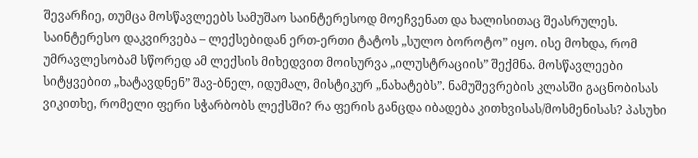შევარჩიე, თუმცა მოსწავლეებს სამუშაო საინტერესოდ მოეჩვენათ და ხალისითაც შეასრულეს.
საინტერესო დაკვირვება – ლექსებიდან ერთ-ერთი ტატოს „სულო ბოროტო” იყო. ისე მოხდა, რომ უმრავლესობამ სწორედ ამ ლექსის მიხედვით მოისურვა „ილუსტრაციის” შექმნა. მოსწავლეები სიტყვებით „ხატავდნენ” შავ-ბნელ, იდუმალ, მისტიკურ „ნახატებს”. ნამუშევრების კლასში გაცნობისას ვიკითხე, რომელი ფერი სჭარბობს ლექსში? რა ფერის განცდა იბადება კითხვისას/მოსმენისას? პასუხი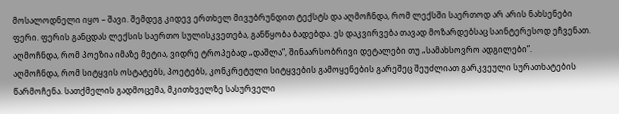მოსალოდნელი იყო – შავი. შემდეგ კიდევ ერთხელ მივუბრუნდით ტექსტს და აღმოჩნდა, რომ ლექსში საერთოდ არ არის ნახსენები ფერი. ფერის განცდას ლექსის საერთო სულისკვეთება, განწყობა ბადებდა. ეს დაკვირვება თავად მოზარდებსაც საინტერესოდ ეჩვენათ.
აღმოჩნდა, რომ პოეზია იმაზე მეტია, ვიდრე ტროპებად „დაშლა”, შინაარსობრივი დეტალები თუ „სამახსოვრო ადგილები”.
აღმოჩნდა, რომ სიტყვის ოსტატებს, პოეტებს, კონკრეტული სიტყვების გამოყენების გარეშეც შეუძლიათ გარკვეული სურათხატების წარმოჩენა. სათქმელის გადმოცემა, მკითხველზე სასურველი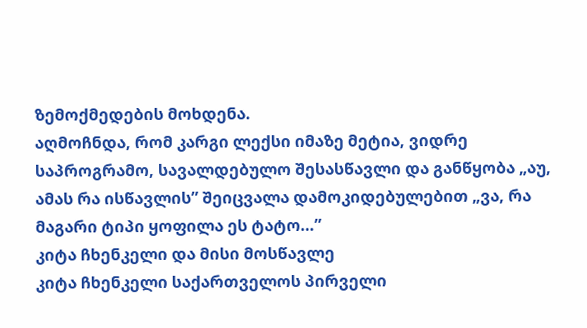ზემოქმედების მოხდენა.
აღმოჩნდა, რომ კარგი ლექსი იმაზე მეტია, ვიდრე საპროგრამო, სავალდებულო შესასწავლი და განწყობა „აუ, ამას რა ისწავლის” შეიცვალა დამოკიდებულებით „ვა, რა მაგარი ტიპი ყოფილა ეს ტატო…”
კიტა ჩხენკელი და მისი მოსწავლე
კიტა ჩხენკელი საქართველოს პირველი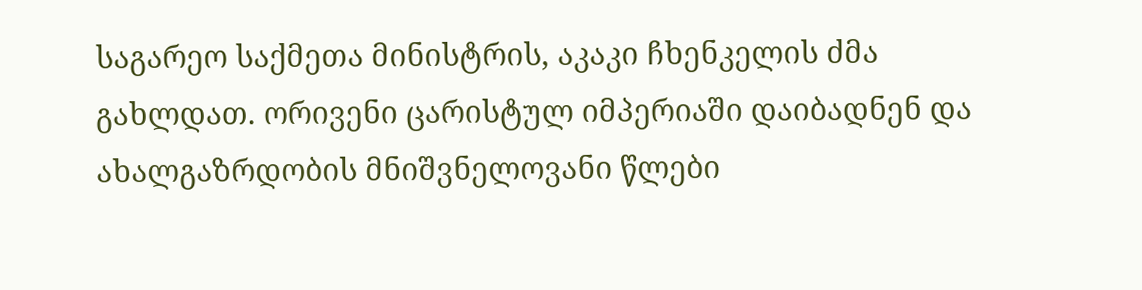საგარეო საქმეთა მინისტრის, აკაკი ჩხენკელის ძმა გახლდათ. ორივენი ცარისტულ იმპერიაში დაიბადნენ და ახალგაზრდობის მნიშვნელოვანი წლები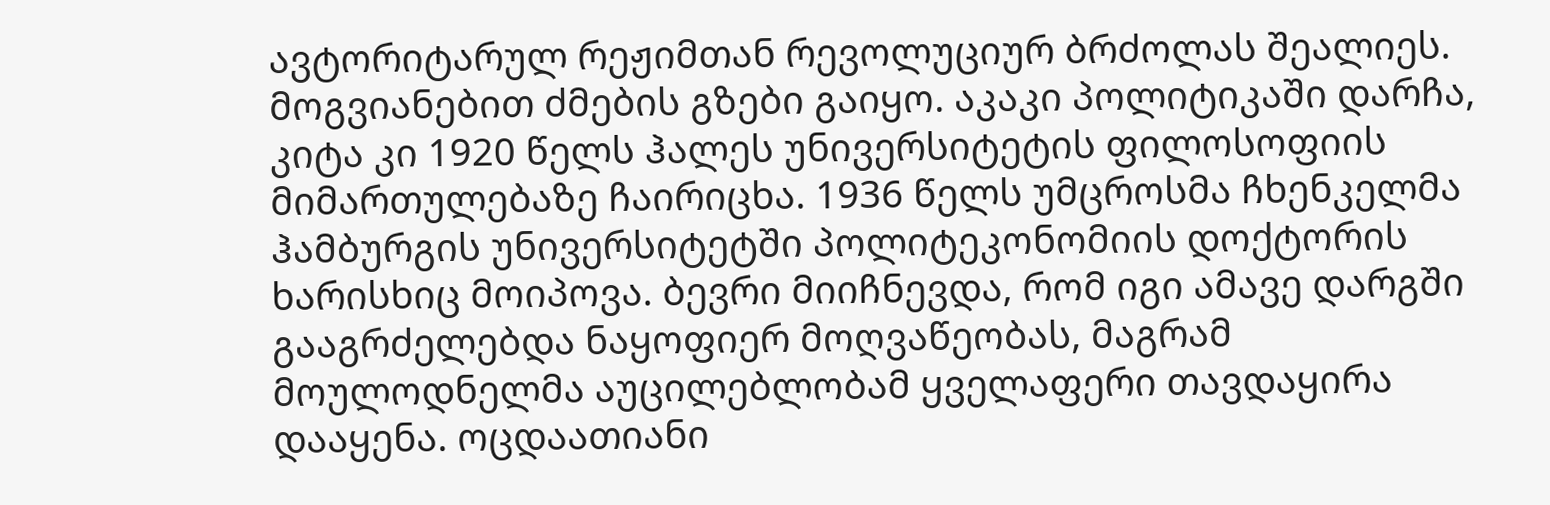ავტორიტარულ რეჟიმთან რევოლუციურ ბრძოლას შეალიეს. მოგვიანებით ძმების გზები გაიყო. აკაკი პოლიტიკაში დარჩა, კიტა კი 1920 წელს ჰალეს უნივერსიტეტის ფილოსოფიის მიმართულებაზე ჩაირიცხა. 1936 წელს უმცროსმა ჩხენკელმა ჰამბურგის უნივერსიტეტში პოლიტეკონომიის დოქტორის ხარისხიც მოიპოვა. ბევრი მიიჩნევდა, რომ იგი ამავე დარგში გააგრძელებდა ნაყოფიერ მოღვაწეობას, მაგრამ მოულოდნელმა აუცილებლობამ ყველაფერი თავდაყირა დააყენა. ოცდაათიანი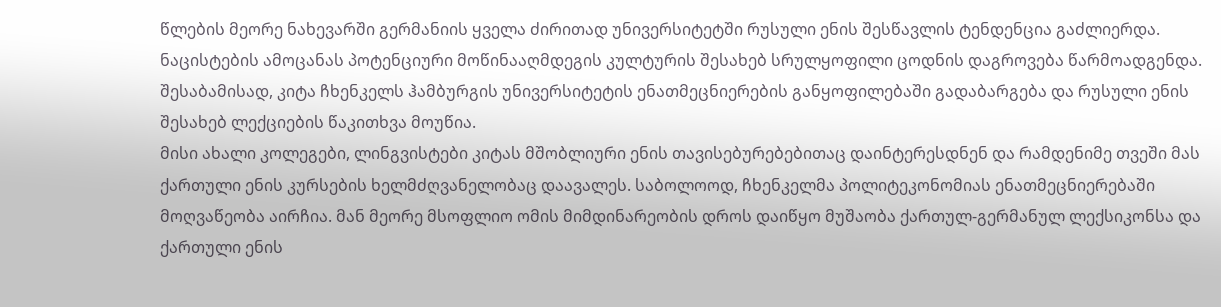წლების მეორე ნახევარში გერმანიის ყველა ძირითად უნივერსიტეტში რუსული ენის შესწავლის ტენდენცია გაძლიერდა. ნაცისტების ამოცანას პოტენციური მოწინააღმდეგის კულტურის შესახებ სრულყოფილი ცოდნის დაგროვება წარმოადგენდა. შესაბამისად, კიტა ჩხენკელს ჰამბურგის უნივერსიტეტის ენათმეცნიერების განყოფილებაში გადაბარგება და რუსული ენის შესახებ ლექციების წაკითხვა მოუწია.
მისი ახალი კოლეგები, ლინგვისტები კიტას მშობლიური ენის თავისებურებებითაც დაინტერესდნენ და რამდენიმე თვეში მას ქართული ენის კურსების ხელმძღვანელობაც დაავალეს. საბოლოოდ, ჩხენკელმა პოლიტეკონომიას ენათმეცნიერებაში მოღვაწეობა აირჩია. მან მეორე მსოფლიო ომის მიმდინარეობის დროს დაიწყო მუშაობა ქართულ-გერმანულ ლექსიკონსა და ქართული ენის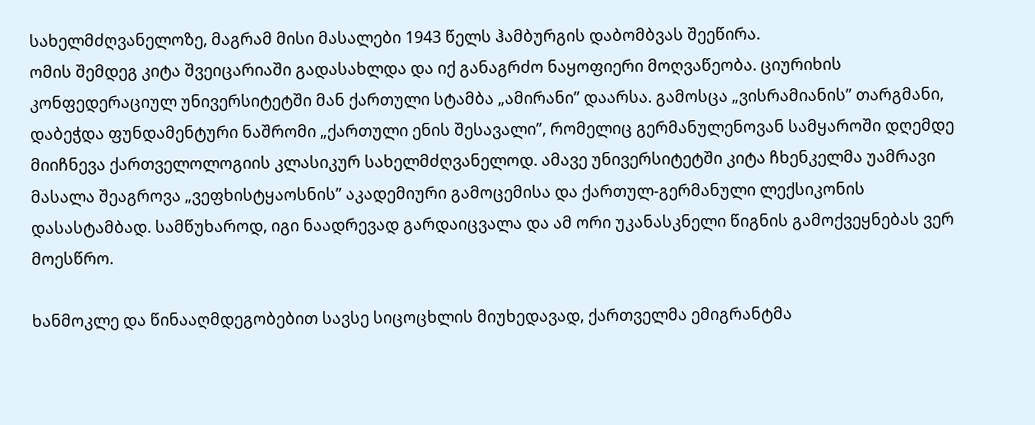სახელმძღვანელოზე, მაგრამ მისი მასალები 1943 წელს ჰამბურგის დაბომბვას შეეწირა.
ომის შემდეგ კიტა შვეიცარიაში გადასახლდა და იქ განაგრძო ნაყოფიერი მოღვაწეობა. ციურიხის კონფედერაციულ უნივერსიტეტში მან ქართული სტამბა „ამირანი” დაარსა. გამოსცა „ვისრამიანის” თარგმანი, დაბეჭდა ფუნდამენტური ნაშრომი „ქართული ენის შესავალი”, რომელიც გერმანულენოვან სამყაროში დღემდე მიიჩნევა ქართველოლოგიის კლასიკურ სახელმძღვანელოდ. ამავე უნივერსიტეტში კიტა ჩხენკელმა უამრავი მასალა შეაგროვა „ვეფხისტყაოსნის” აკადემიური გამოცემისა და ქართულ-გერმანული ლექსიკონის დასასტამბად. სამწუხაროდ, იგი ნაადრევად გარდაიცვალა და ამ ორი უკანასკნელი წიგნის გამოქვეყნებას ვერ მოესწრო.

ხანმოკლე და წინააღმდეგობებით სავსე სიცოცხლის მიუხედავად, ქართველმა ემიგრანტმა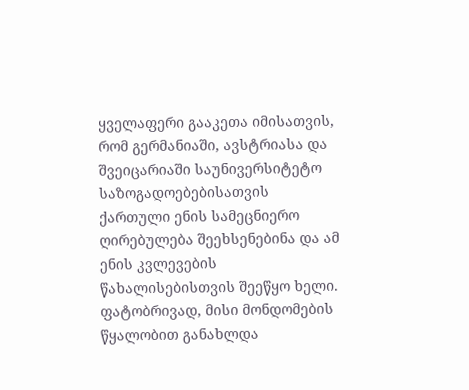ყველაფერი გააკეთა იმისათვის, რომ გერმანიაში, ავსტრიასა და შვეიცარიაში საუნივერსიტეტო საზოგადოებებისათვის ქართული ენის სამეცნიერო ღირებულება შეეხსენებინა და ამ ენის კვლევების წახალისებისთვის შეეწყო ხელი. ფატობრივად, მისი მონდომების წყალობით განახლდა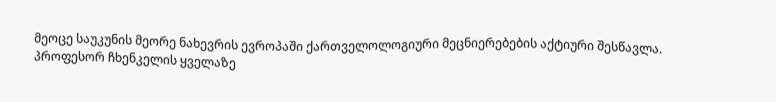მეოცე საუკუნის მეორე ნახევრის ევროპაში ქართველოლოგიური მეცნიერებების აქტიური შესწავლა.
პროფესორ ჩხენკელის ყველაზე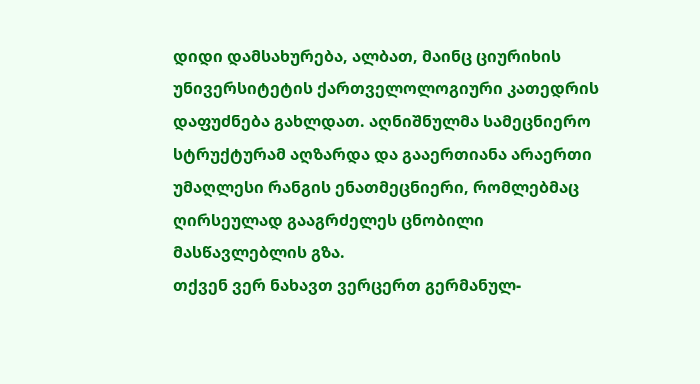დიდი დამსახურება, ალბათ, მაინც ციურიხის უნივერსიტეტის ქართველოლოგიური კათედრის დაფუძნება გახლდათ. აღნიშნულმა სამეცნიერო სტრუქტურამ აღზარდა და გააერთიანა არაერთი უმაღლესი რანგის ენათმეცნიერი, რომლებმაც ღირსეულად გააგრძელეს ცნობილი მასწავლებლის გზა.
თქვენ ვერ ნახავთ ვერცერთ გერმანულ-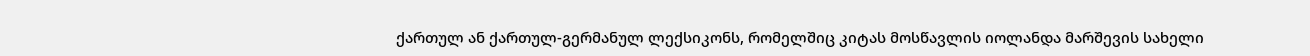ქართულ ან ქართულ-გერმანულ ლექსიკონს, რომელშიც კიტას მოსწავლის იოლანდა მარშევის სახელი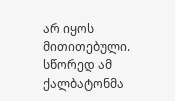არ იყოს მითითებული. სწორედ ამ ქალბატონმა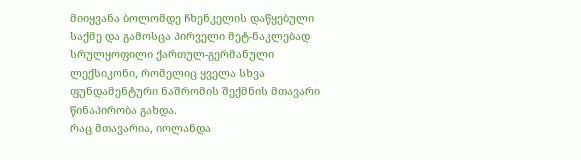მიიყვანა ბოლომდე ჩხენკელის დაწყებული საქმე და გამოსცა პირველი მეტ-ნაკლებად სრულყოფილი ქართულ-გერმანული ლექსიკონი, რომელიც ყველა სხვა ფუნდამენტური ნაშრომის შექმნის მთავარი წინაპირობა გახდა.
რაც მთავარია, იოლანდა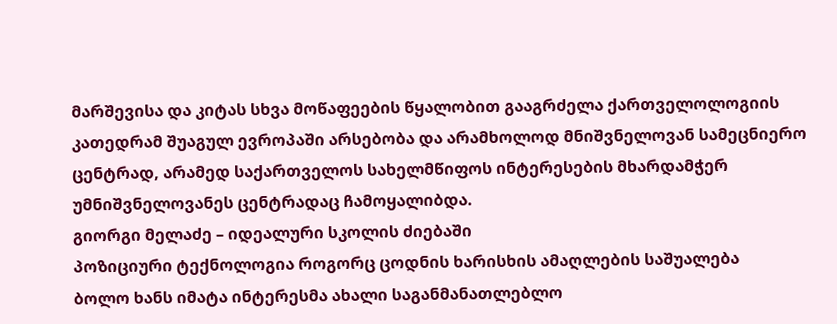მარშევისა და კიტას სხვა მოწაფეების წყალობით გააგრძელა ქართველოლოგიის კათედრამ შუაგულ ევროპაში არსებობა და არამხოლოდ მნიშვნელოვან სამეცნიერო ცენტრად, არამედ საქართველოს სახელმწიფოს ინტერესების მხარდამჭერ უმნიშვნელოვანეს ცენტრადაც ჩამოყალიბდა.
გიორგი მელაძე – იდეალური სკოლის ძიებაში
პოზიციური ტექნოლოგია როგორც ცოდნის ხარისხის ამაღლების საშუალება
ბოლო ხანს იმატა ინტერესმა ახალი საგანმანათლებლო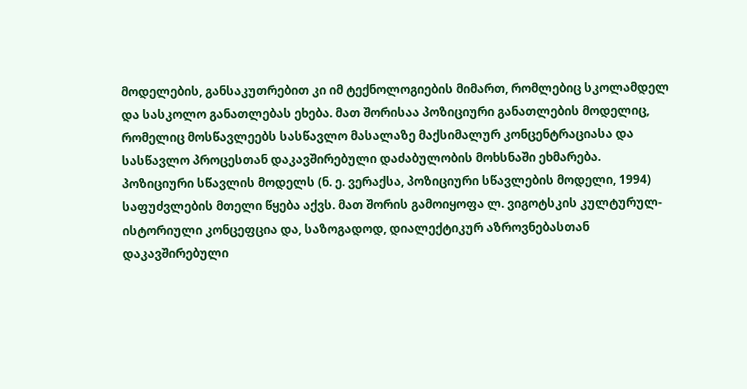მოდელების, განსაკუთრებით კი იმ ტექნოლოგიების მიმართ, რომლებიც სკოლამდელ და სასკოლო განათლებას ეხება. მათ შორისაა პოზიციური განათლების მოდელიც, რომელიც მოსწავლეებს სასწავლო მასალაზე მაქსიმალურ კონცენტრაციასა და სასწავლო პროცესთან დაკავშირებული დაძაბულობის მოხსნაში ეხმარება.
პოზიციური სწავლის მოდელს (ნ. ე. ვერაქსა, პოზიციური სწავლების მოდელი, 1994) საფუძვლების მთელი წყება აქვს. მათ შორის გამოიყოფა ლ. ვიგოტსკის კულტურულ-ისტორიული კონცეფცია და, საზოგადოდ, დიალექტიკურ აზროვნებასთან დაკავშირებული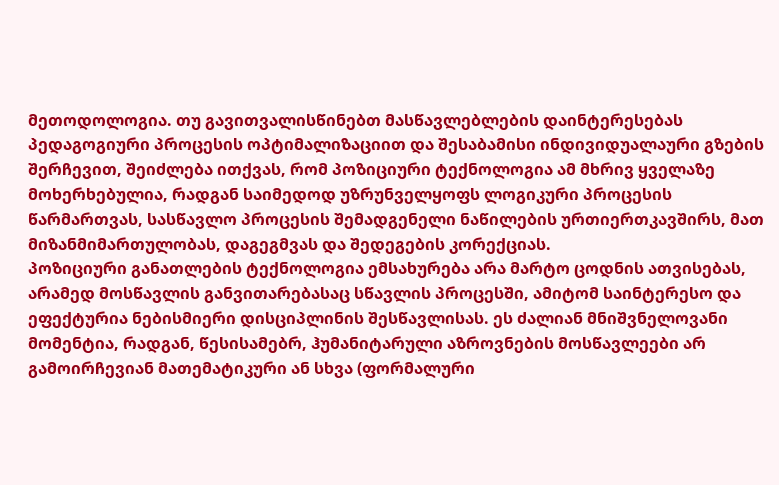მეთოდოლოგია. თუ გავითვალისწინებთ მასწავლებლების დაინტერესებას პედაგოგიური პროცესის ოპტიმალიზაციით და შესაბამისი ინდივიდუალაური გზების შერჩევით, შეიძლება ითქვას, რომ პოზიციური ტექნოლოგია ამ მხრივ ყველაზე მოხერხებულია, რადგან საიმედოდ უზრუნველყოფს ლოგიკური პროცესის წარმართვას, სასწავლო პროცესის შემადგენელი ნაწილების ურთიერთკავშირს, მათ მიზანმიმართულობას, დაგეგმვას და შედეგების კორექციას.
პოზიციური განათლების ტექნოლოგია ემსახურება არა მარტო ცოდნის ათვისებას, არამედ მოსწავლის განვითარებასაც სწავლის პროცესში, ამიტომ საინტერესო და ეფექტურია ნებისმიერი დისციპლინის შესწავლისას. ეს ძალიან მნიშვნელოვანი მომენტია, რადგან, წესისამებრ, ჰუმანიტარული აზროვნების მოსწავლეები არ გამოირჩევიან მათემატიკური ან სხვა (ფორმალური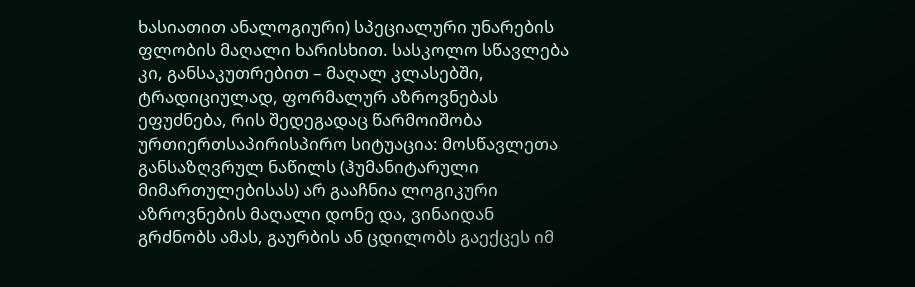ხასიათით ანალოგიური) სპეციალური უნარების ფლობის მაღალი ხარისხით. სასკოლო სწავლება კი, განსაკუთრებით – მაღალ კლასებში, ტრადიციულად, ფორმალურ აზროვნებას ეფუძნება, რის შედეგადაც წარმოიშობა ურთიერთსაპირისპირო სიტუაცია: მოსწავლეთა განსაზღვრულ ნაწილს (ჰუმანიტარული მიმართულებისას) არ გააჩნია ლოგიკური აზროვნების მაღალი დონე და, ვინაიდან გრძნობს ამას, გაურბის ან ცდილობს გაექცეს იმ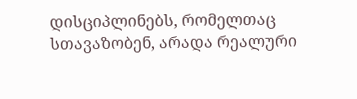დისციპლინებს, რომელთაც სთავაზობენ, არადა რეალური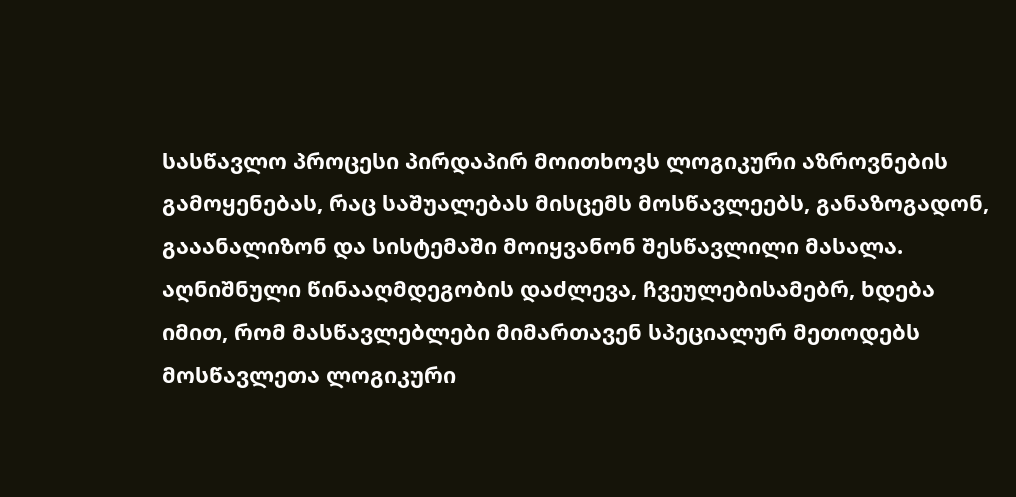სასწავლო პროცესი პირდაპირ მოითხოვს ლოგიკური აზროვნების გამოყენებას, რაც საშუალებას მისცემს მოსწავლეებს, განაზოგადონ, გააანალიზონ და სისტემაში მოიყვანონ შესწავლილი მასალა.
აღნიშნული წინააღმდეგობის დაძლევა, ჩვეულებისამებრ, ხდება იმით, რომ მასწავლებლები მიმართავენ სპეციალურ მეთოდებს მოსწავლეთა ლოგიკური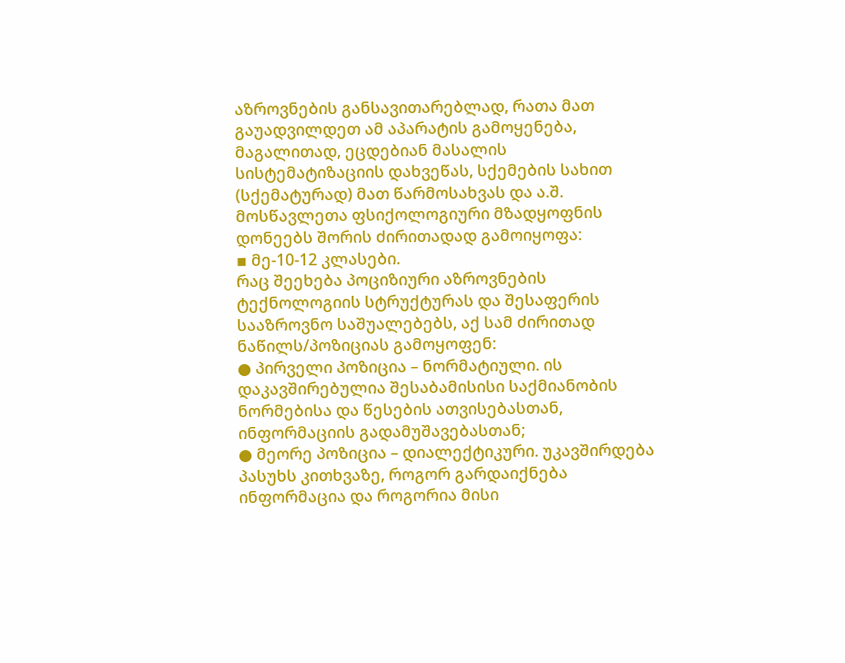აზროვნების განსავითარებლად, რათა მათ გაუადვილდეთ ამ აპარატის გამოყენება, მაგალითად, ეცდებიან მასალის სისტემატიზაციის დახვეწას, სქემების სახით (სქემატურად) მათ წარმოსახვას და ა.შ.
მოსწავლეთა ფსიქოლოგიური მზადყოფნის დონეებს შორის ძირითადად გამოიყოფა:
▪ მე-10-12 კლასები.
რაც შეეხება პოციზიური აზროვნების ტექნოლოგიის სტრუქტურას და შესაფერის სააზროვნო საშუალებებს, აქ სამ ძირითად ნაწილს/პოზიციას გამოყოფენ:
● პირველი პოზიცია – ნორმატიული. ის დაკავშირებულია შესაბამისისი საქმიანობის ნორმებისა და წესების ათვისებასთან, ინფორმაციის გადამუშავებასთან;
● მეორე პოზიცია – დიალექტიკური. უკავშირდება პასუხს კითხვაზე, როგორ გარდაიქნება ინფორმაცია და როგორია მისი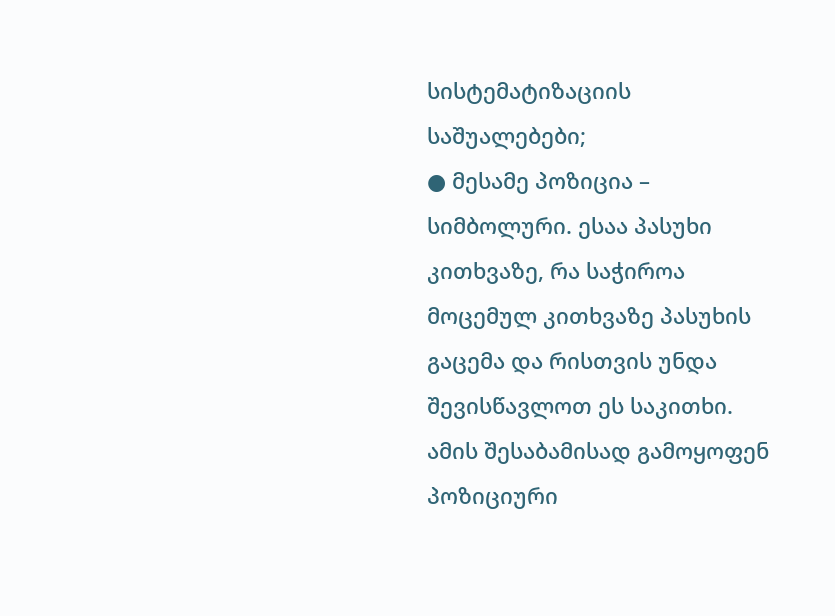სისტემატიზაციის საშუალებები;
● მესამე პოზიცია – სიმბოლური. ესაა პასუხი კითხვაზე, რა საჭიროა მოცემულ კითხვაზე პასუხის გაცემა და რისთვის უნდა შევისწავლოთ ეს საკითხი.
ამის შესაბამისად გამოყოფენ პოზიციური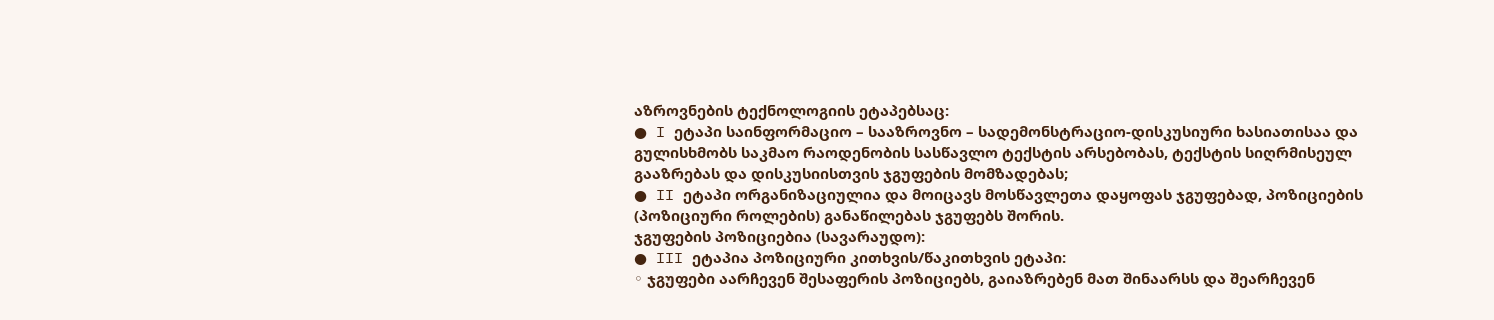აზროვნების ტექნოლოგიის ეტაპებსაც:
● I ეტაპი საინფორმაციო – სააზროვნო – სადემონსტრაციო-დისკუსიური ხასიათისაა და გულისხმობს საკმაო რაოდენობის სასწავლო ტექსტის არსებობას, ტექსტის სიღრმისეულ გააზრებას და დისკუსიისთვის ჯგუფების მომზადებას;
● II ეტაპი ორგანიზაციულია და მოიცავს მოსწავლეთა დაყოფას ჯგუფებად, პოზიციების (პოზიციური როლების) განაწილებას ჯგუფებს შორის.
ჯგუფების პოზიციებია (სავარაუდო):
● III ეტაპია პოზიციური კითხვის/წაკითხვის ეტაპი:
◦ ჯგუფები აარჩევენ შესაფერის პოზიციებს, გაიაზრებენ მათ შინაარსს და შეარჩევენ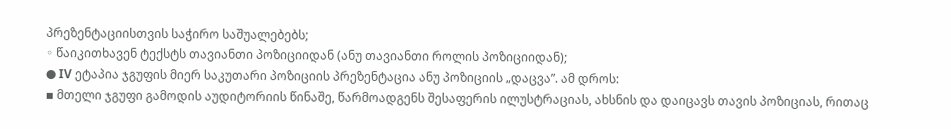პრეზენტაციისთვის საჭირო საშუალებებს;
◦ წაიკითხავენ ტექსტს თავიანთი პოზიციიდან (ანუ თავიანთი როლის პოზიციიდან);
● IV ეტაპია ჯგუფის მიერ საკუთარი პოზიციის პრეზენტაცია ანუ პოზიციის „დაცვა”. ამ დროს:
▪ მთელი ჯგუფი გამოდის აუდიტორიის წინაშე, წარმოადგენს შესაფერის ილუსტრაციას, ახსნის და დაიცავს თავის პოზიციას, რითაც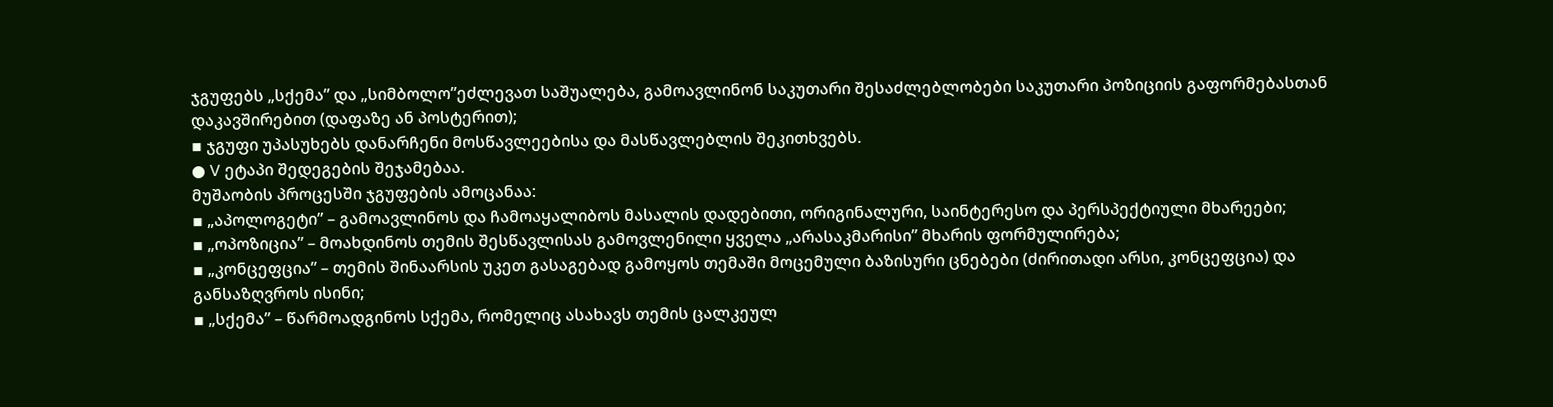ჯგუფებს „სქემა” და „სიმბოლო”ეძლევათ საშუალება, გამოავლინონ საკუთარი შესაძლებლობები საკუთარი პოზიციის გაფორმებასთან დაკავშირებით (დაფაზე ან პოსტერით);
▪ ჯგუფი უპასუხებს დანარჩენი მოსწავლეებისა და მასწავლებლის შეკითხვებს.
● V ეტაპი შედეგების შეჯამებაა.
მუშაობის პროცესში ჯგუფების ამოცანაა:
▪ „აპოლოგეტი” – გამოავლინოს და ჩამოაყალიბოს მასალის დადებითი, ორიგინალური, საინტერესო და პერსპექტიული მხარეები;
▪ „ოპოზიცია” – მოახდინოს თემის შესწავლისას გამოვლენილი ყველა „არასაკმარისი” მხარის ფორმულირება;
▪ „კონცეფცია” – თემის შინაარსის უკეთ გასაგებად გამოყოს თემაში მოცემული ბაზისური ცნებები (ძირითადი არსი, კონცეფცია) და განსაზღვროს ისინი;
▪ „სქემა” – წარმოადგინოს სქემა, რომელიც ასახავს თემის ცალკეულ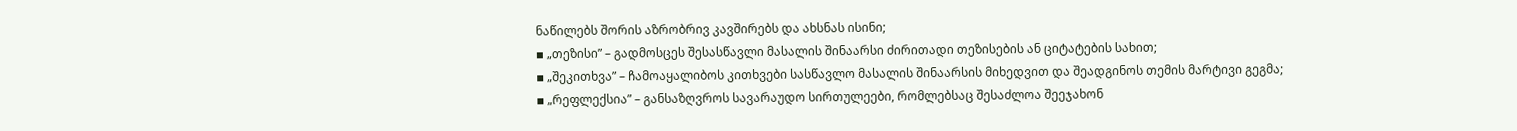ნაწილებს შორის აზრობრივ კავშირებს და ახსნას ისინი;
▪ „თეზისი” – გადმოსცეს შესასწავლი მასალის შინაარსი ძირითადი თეზისების ან ციტატების სახით;
▪ „შეკითხვა” – ჩამოაყალიბოს კითხვები სასწავლო მასალის შინაარსის მიხედვით და შეადგინოს თემის მარტივი გეგმა;
▪ „რეფლექსია” – განსაზღვროს სავარაუდო სირთულეები, რომლებსაც შესაძლოა შეეჯახონ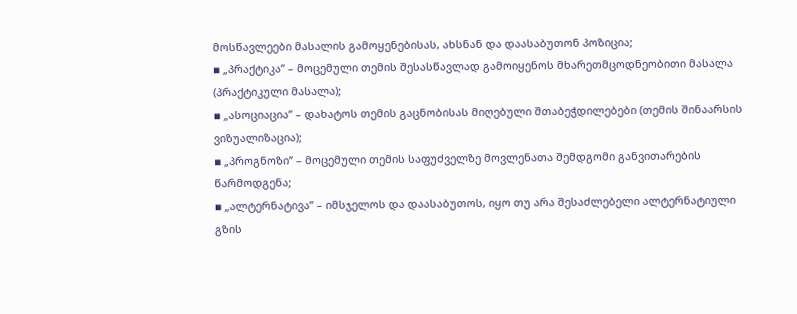მოსწავლეები მასალის გამოყენებისას, ახსნან და დაასაბუთონ პოზიცია;
▪ „პრაქტიკა” – მოცემული თემის შესასწავლად გამოიყენოს მხარეთმცოდნეობითი მასალა (პრაქტიკული მასალა);
▪ „ასოციაცია” – დახატოს თემის გაცნობისას მიღებული შთაბეჭდილებები (თემის შინაარსის ვიზუალიზაცია);
▪ „პროგნოზი” – მოცემული თემის საფუძველზე მოვლენათა შემდგომი განვითარების წარმოდგენა;
▪ „ალტერნატივა” – იმსჯელოს და დაასაბუთოს, იყო თუ არა შესაძლებელი ალტერნატიული გზის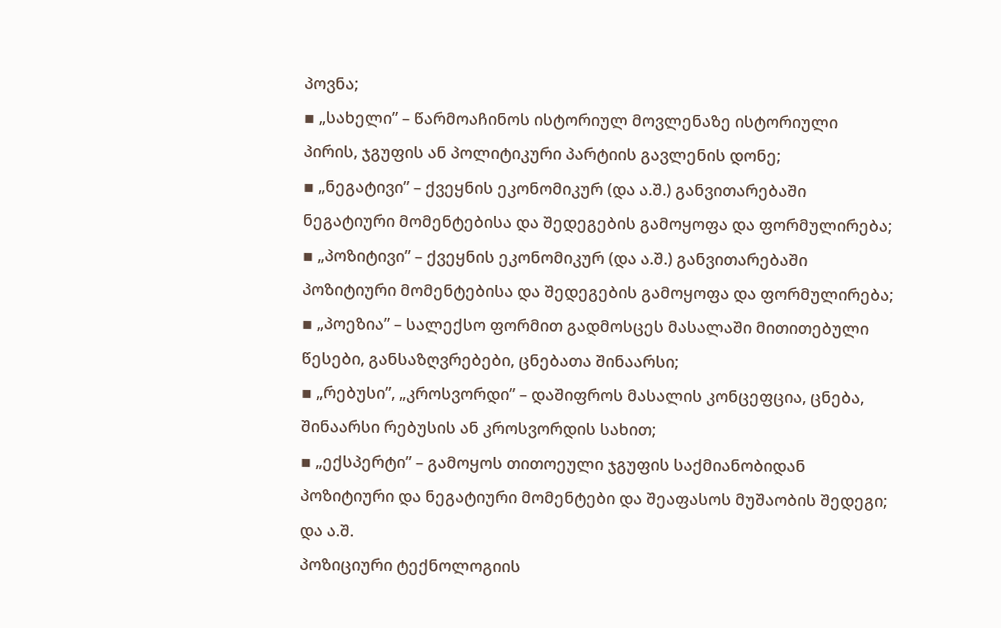პოვნა;
▪ „სახელი” – წარმოაჩინოს ისტორიულ მოვლენაზე ისტორიული პირის, ჯგუფის ან პოლიტიკური პარტიის გავლენის დონე;
▪ „ნეგატივი” – ქვეყნის ეკონომიკურ (და ა.შ.) განვითარებაში ნეგატიური მომენტებისა და შედეგების გამოყოფა და ფორმულირება;
▪ „პოზიტივი” – ქვეყნის ეკონომიკურ (და ა.შ.) განვითარებაში პოზიტიური მომენტებისა და შედეგების გამოყოფა და ფორმულირება;
▪ „პოეზია” – სალექსო ფორმით გადმოსცეს მასალაში მითითებული წესები, განსაზღვრებები, ცნებათა შინაარსი;
▪ „რებუსი”, „კროსვორდი” – დაშიფროს მასალის კონცეფცია, ცნება, შინაარსი რებუსის ან კროსვორდის სახით;
▪ „ექსპერტი” – გამოყოს თითოეული ჯგუფის საქმიანობიდან პოზიტიური და ნეგატიური მომენტები და შეაფასოს მუშაობის შედეგი;
და ა.შ.
პოზიციური ტექნოლოგიის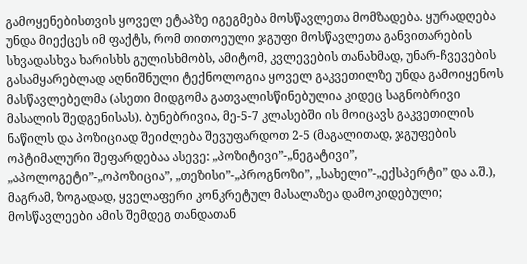გამოყენებისთვის ყოველ ეტაპზე იგეგმება მოსწავლეთა მომზადება. ყურადღება უნდა მიექცეს იმ ფაქტს, რომ თითოეული ჯგუფი მოსწავლეთა განვითარების სხვადასხვა ხარისხს გულისხმობს, ამიტომ, კვლევების თანახმად, უნარ-ჩვევების გასამყარებლად აღნიშნული ტექნოლოგია ყოველ გაკვეთილზე უნდა გამოიყენოს მასწავლებელმა (ასეთი მიდგომა გათვალისწინებულია კიდეც საგნობრივი მასალის შედგენისას). ბუნებრივია, მე-5-7 კლასებში ის მოიცავს გაკვეთილის ნაწილს და პოზიციად შეიძლება შევუფარდოთ 2-5 (მაგალითად, ჯგუფების ოპტიმალური შეფარდებაა ასევე: „პოზიტივი”-„ნეგატივი”, „აპოლოგეტი”-„ოპოზიცია”, „თეზისი”-„პროგნოზი”, „სახელი”-„ექსპერტი” და ა.შ.), მაგრამ, ზოგადად, ყველაფერი კონკრეტულ მასალაზეა დამოკიდებული; მოსწავლეები ამის შემდეგ თანდათან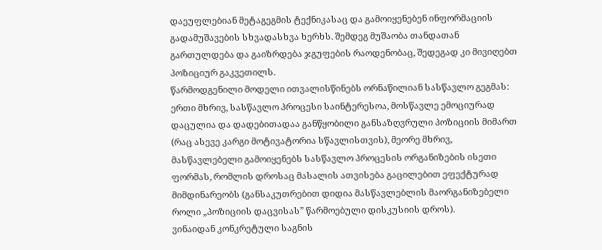დაეუფლებიან მეტაგეგმის ტექნიკასაც და გამოიყენებენ ინფორმაციის გადამუშავების სხვადასხვა ხერხს. შემდეგ მუშაობა თანდათან გართულდება და გაიზრდება ჯგუფების რაოდენობაც, შედეგად კი მივიღებთ პოზიციურ გაკვეთილს.
წარმოდგენილი მოდელი ითვალისწინებს ორნაწილიან სასწავლო გეგმას: ერთი მხრივ, სასწავლო პროცესი საინტერესოა, მოსწავლე ემოციურად დაცულია და დადებითადაა განწყობილი განსაზღვრული პოზიციის მიმართ (რაც ასევე კარგი მოტივატორია სწავლისთვის), მეორე მხრივ, მასწავლებელი გამოიყენებს სასწავლო პროცესის ორგანიზების ისეთი ფორმას, რომლის დროსაც მასალის ათვისება გაცილებით ეფექტურად მიმდინარეობს (განსაკუთრებით დიდია მასწავლებლის მაორგანიზებელი როლი „პოზიციის დაცვისას” წარმოებული დისკუსიის დროს).
ვინაიდან კონკრეტული საგნის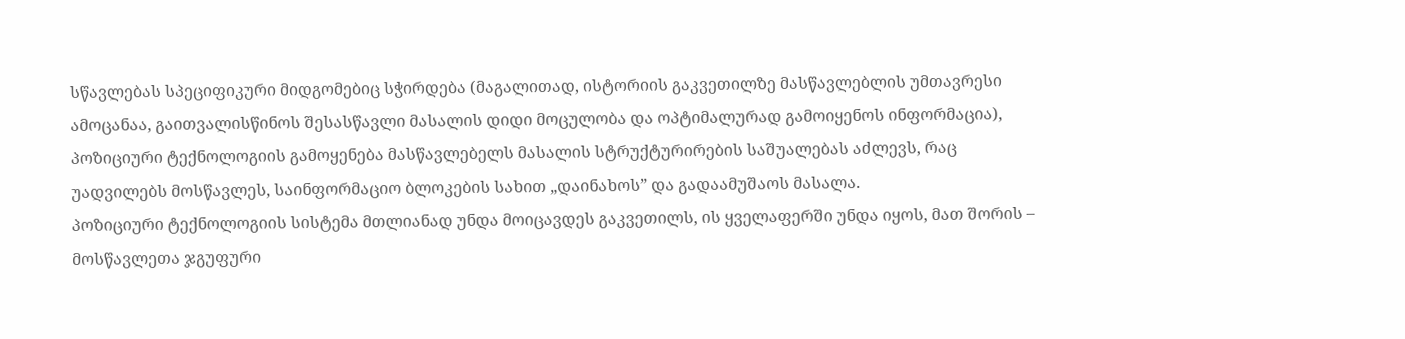სწავლებას სპეციფიკური მიდგომებიც სჭირდება (მაგალითად, ისტორიის გაკვეთილზე მასწავლებლის უმთავრესი ამოცანაა, გაითვალისწინოს შესასწავლი მასალის დიდი მოცულობა და ოპტიმალურად გამოიყენოს ინფორმაცია), პოზიციური ტექნოლოგიის გამოყენება მასწავლებელს მასალის სტრუქტურირების საშუალებას აძლევს, რაც უადვილებს მოსწავლეს, საინფორმაციო ბლოკების სახით „დაინახოს” და გადაამუშაოს მასალა.
პოზიციური ტექნოლოგიის სისტემა მთლიანად უნდა მოიცავდეს გაკვეთილს, ის ყველაფერში უნდა იყოს, მათ შორის – მოსწავლეთა ჯგუფური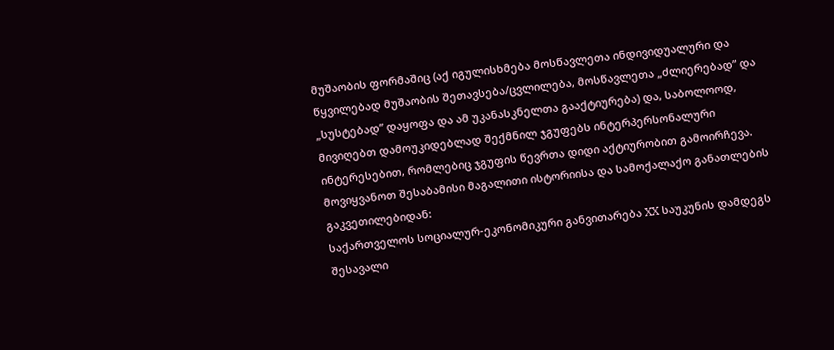მუშაობის ფორმაშიც (აქ იგულისხმება მოსწავლეთა ინდივიდუალური და წყვილებად მუშაობის შეთავსება/ცვლილება, მოსწავლეთა „ძლიერებად” და „სუსტებად” დაყოფა და ამ უკანასკნელთა გააქტიურება) და, საბოლოოდ, მივიღებთ დამოუკიდებლად შექმნილ ჯგუფებს ინტერპერსონალური ინტერესებით, რომლებიც ჯგუფის წევრთა დიდი აქტიურობით გამოირჩევა.
მოვიყვანოთ შესაბამისი მაგალითი ისტორიისა და სამოქალაქო განათლების გაკვეთილებიდან:
საქართველოს სოციალურ-ეკონომიკური განვითარება XX საუკუნის დამდეგს
შესავალი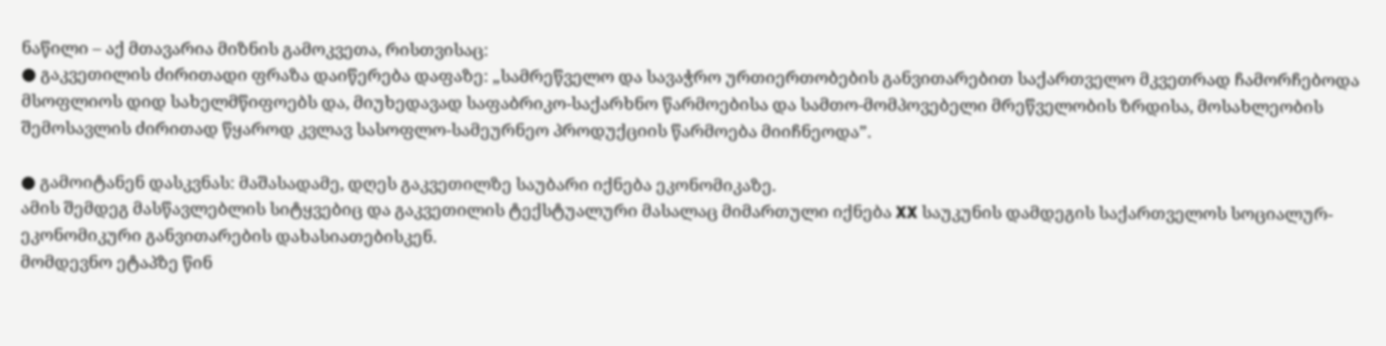ნაწილი – აქ მთავარია მიზნის გამოკვეთა, რისთვისაც:
● გაკვეთილის ძირითადი ფრაზა დაიწერება დაფაზე: „სამრეწველო და სავაჭრო ურთიერთობების განვითარებით საქართველო მკვეთრად ჩამორჩებოდა მსოფლიოს დიდ სახელმწიფოებს და, მიუხედავად საფაბრიკო-საქარხნო წარმოებისა და სამთო-მომპოვებელი მრეწველობის ზრდისა, მოსახლეობის შემოსავლის ძირითად წყაროდ კვლავ სასოფლო-სამეურნეო პროდუქციის წარმოება მიიჩნეოდა”.

● გამოიტანენ დასკვნას: მაშასადამე, დღეს გაკვეთილზე საუბარი იქნება ეკონომიკაზე.
ამის შემდეგ მასწავლებლის სიტყვებიც და გაკვეთილის ტექსტუალური მასალაც მიმართული იქნება XX საუკუნის დამდეგის საქართველოს სოციალურ-ეკონომიკური განვითარების დახასიათებისკენ.
მომდევნო ეტაპზე წინ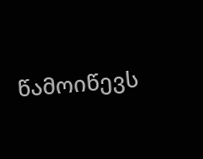წამოიწევს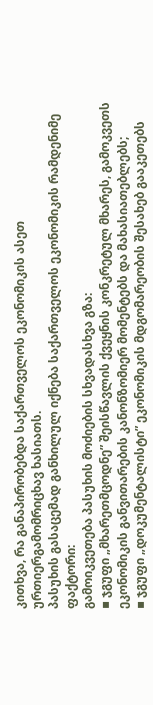კითხვა, რა განაპირობებდა საქართველოს ეკონომიკის ასეთ ურთიერგამომრიცხავ ხასიათს.
პასუხის გასაცემად განხილულ იქნება საქართველოს ეკონომიკის რამდენიმე ფაქტორი:
გამოიკვეთება პასუხის მოძიების სხვადასხვა გზა:
▪ ჯგუფი „მხარეთმცოდნე” შეისწავლის ქვეყნის კონკრეტულ მხარეს, გამოკვეთს ეკონომიკის განვითარების კანონზომიერ მომენტებს და მახასიათებლებს;
▪ ჯგუფი „დოკუმენტალისტი” ეკონომიკის მდგომარეობის შესახებ გააკეთებს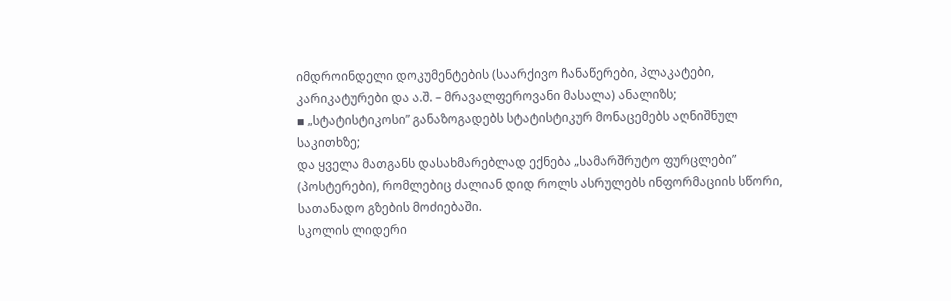იმდროინდელი დოკუმენტების (საარქივო ჩანაწერები, პლაკატები, კარიკატურები და ა.შ. – მრავალფეროვანი მასალა) ანალიზს;
▪ „სტატისტიკოსი” განაზოგადებს სტატისტიკურ მონაცემებს აღნიშნულ საკითხზე;
და ყველა მათგანს დასახმარებლად ექნება „სამარშრუტო ფურცლები” (პოსტერები), რომლებიც ძალიან დიდ როლს ასრულებს ინფორმაციის სწორი, სათანადო გზების მოძიებაში.
სკოლის ლიდერი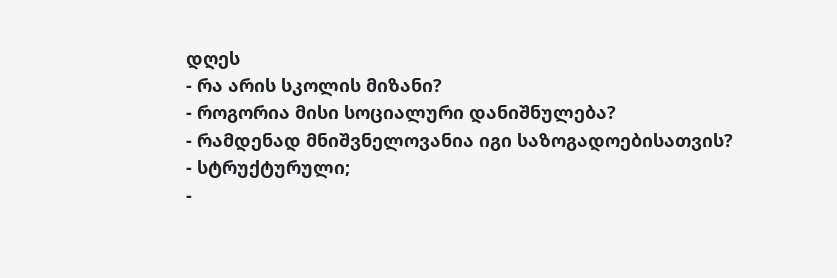დღეს
- რა არის სკოლის მიზანი?
- როგორია მისი სოციალური დანიშნულება?
- რამდენად მნიშვნელოვანია იგი საზოგადოებისათვის?
- სტრუქტურული;
-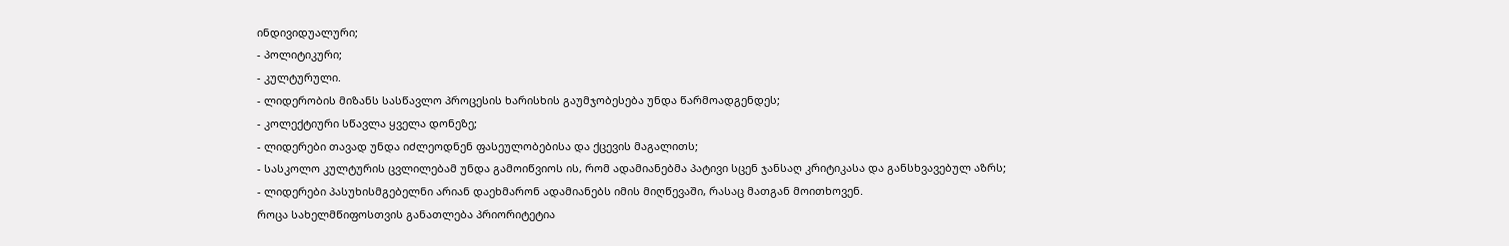ინდივიდუალური;
- პოლიტიკური;
- კულტურული.
- ლიდერობის მიზანს სასწავლო პროცესის ხარისხის გაუმჯობესება უნდა წარმოადგენდეს;
- კოლექტიური სწავლა ყველა დონეზე;
- ლიდერები თავად უნდა იძლეოდნენ ფასეულობებისა და ქცევის მაგალითს;
- სასკოლო კულტურის ცვლილებამ უნდა გამოიწვიოს ის, რომ ადამიანებმა პატივი სცენ ჯანსაღ კრიტიკასა და განსხვავებულ აზრს;
- ლიდერები პასუხისმგებელნი არიან დაეხმარონ ადამიანებს იმის მიღწევაში, რასაც მათგან მოითხოვენ.
როცა სახელმწიფოსთვის განათლება პრიორიტეტია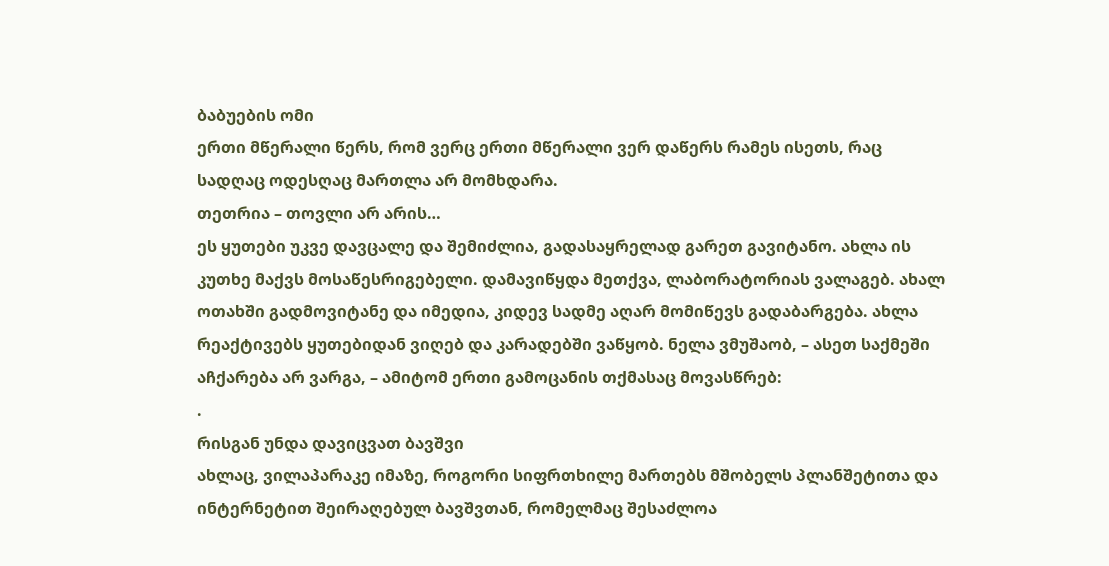ბაბუების ომი
ერთი მწერალი წერს, რომ ვერც ერთი მწერალი ვერ დაწერს რამეს ისეთს, რაც სადღაც ოდესღაც მართლა არ მომხდარა.
თეთრია – თოვლი არ არის…
ეს ყუთები უკვე დავცალე და შემიძლია, გადასაყრელად გარეთ გავიტანო. ახლა ის კუთხე მაქვს მოსაწესრიგებელი. დამავიწყდა მეთქვა, ლაბორატორიას ვალაგებ. ახალ ოთახში გადმოვიტანე და იმედია, კიდევ სადმე აღარ მომიწევს გადაბარგება. ახლა რეაქტივებს ყუთებიდან ვიღებ და კარადებში ვაწყობ. ნელა ვმუშაობ, – ასეთ საქმეში აჩქარება არ ვარგა, – ამიტომ ერთი გამოცანის თქმასაც მოვასწრებ:
.
რისგან უნდა დავიცვათ ბავშვი
ახლაც, ვილაპარაკე იმაზე, როგორი სიფრთხილე მართებს მშობელს პლანშეტითა და ინტერნეტით შეირაღებულ ბავშვთან, რომელმაც შესაძლოა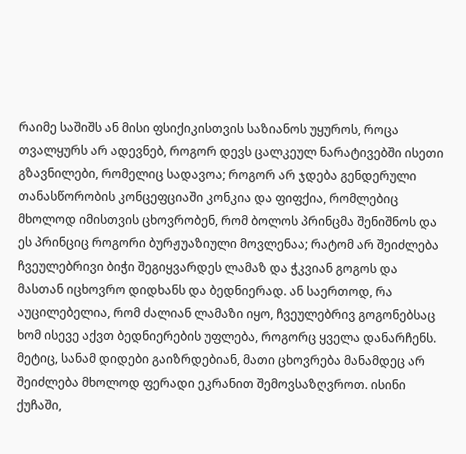რაიმე საშიშს ან მისი ფსიქიკისთვის საზიანოს უყუროს, როცა თვალყურს არ ადევნებ, როგორ დევს ცალკეულ ნარატივებში ისეთი გზავნილები, რომელიც სადავოა; როგორ არ ჯდება გენდერული თანასწორობის კონცეფციაში კონკია და ფიფქია, რომლებიც მხოლოდ იმისთვის ცხოვრობენ, რომ ბოლოს პრინცმა შენიშნოს და ეს პრინციც როგორი ბურჟუაზიული მოვლენაა; რატომ არ შეიძლება ჩვეულებრივი ბიჭი შეგიყვარდეს ლამაზ და ჭკვიან გოგოს და მასთან იცხოვრო დიდხანს და ბედნიერად. ან საერთოდ, რა აუცილებელია, რომ ძალიან ლამაზი იყო, ჩვეულებრივ გოგონებსაც ხომ ისევე აქვთ ბედნიერების უფლება, როგორც ყველა დანარჩენს.
მეტიც, სანამ დიდები გაიზრდებიან, მათი ცხოვრება მანამდეც არ შეიძლება მხოლოდ ფერადი ეკრანით შემოვსაზღვროთ. ისინი ქუჩაში,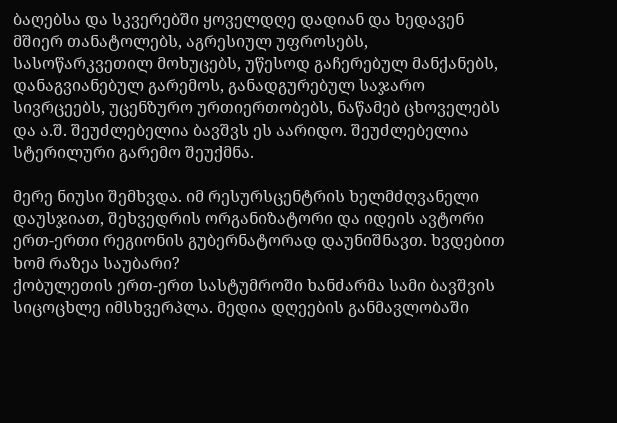ბაღებსა და სკვერებში ყოველდღე დადიან და ხედავენ მშიერ თანატოლებს, აგრესიულ უფროსებს, სასოწარკვეთილ მოხუცებს, უწესოდ გაჩერებულ მანქანებს, დანაგვიანებულ გარემოს, განადგურებულ საჯარო სივრცეებს, უცენზურო ურთიერთობებს, ნაწამებ ცხოველებს და ა.შ. შეუძლებელია ბავშვს ეს აარიდო. შეუძლებელია სტერილური გარემო შეუქმნა.

მერე ნიუსი შემხვდა. იმ რესურსცენტრის ხელმძღვანელი დაუსჯიათ, შეხვედრის ორგანიზატორი და იდეის ავტორი ერთ-ერთი რეგიონის გუბერნატორად დაუნიშნავთ. ხვდებით ხომ რაზეა საუბარი?
ქობულეთის ერთ-ერთ სასტუმროში ხანძარმა სამი ბავშვის სიცოცხლე იმსხვერპლა. მედია დღეების განმავლობაში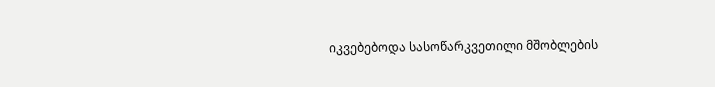იკვებებოდა სასოწარკვეთილი მშობლების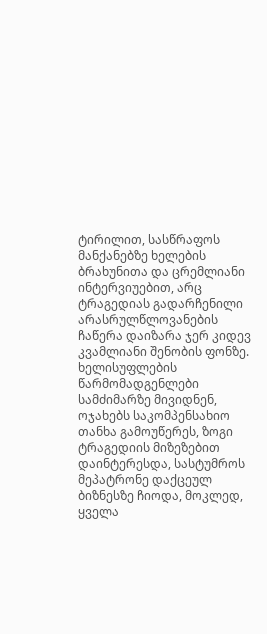ტირილით, სასწრაფოს მანქანებზე ხელების ბრახუნითა და ცრემლიანი ინტერვიუებით, არც ტრაგედიას გადარჩენილი არასრულწლოვანების ჩაწერა დაიზარა ჯერ კიდევ კვამლიანი შენობის ფონზე. ხელისუფლების წარმომადგენლები სამძიმარზე მივიდნენ, ოჯახებს საკომპენსახიო თანხა გამოუწერეს, ზოგი ტრაგედიის მიზეზებით დაინტერესდა, სასტუმროს მეპატრონე დაქცეულ ბიზნესზე ჩიოდა, მოკლედ, ყველა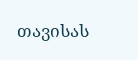თავისას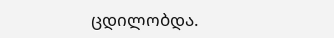ცდილობდა.